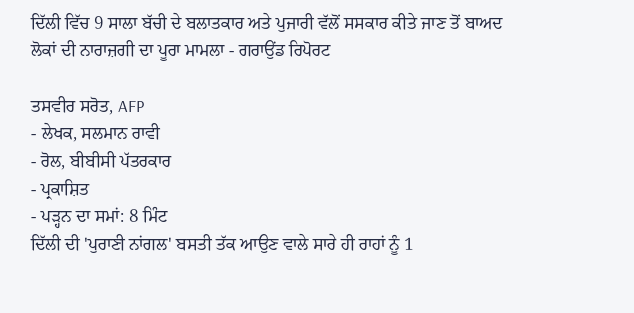ਦਿੱਲੀ ਵਿੱਚ 9 ਸਾਲਾ ਬੱਚੀ ਦੇ ਬਲਾਤਕਾਰ ਅਤੇ ਪੁਜਾਰੀ ਵੱਲੋਂ ਸਸਕਾਰ ਕੀਤੇ ਜਾਣ ਤੋਂ ਬਾਅਦ ਲੋਕਾਂ ਦੀ ਨਾਰਾਜ਼ਗੀ ਦਾ ਪੂਰਾ ਮਾਮਲਾ - ਗਰਾਉਂਡ ਰਿਪੋਰਟ

ਤਸਵੀਰ ਸਰੋਤ, AFP
- ਲੇਖਕ, ਸਲਮਾਨ ਰਾਵੀ
- ਰੋਲ, ਬੀਬੀਸੀ ਪੱਤਰਕਾਰ
- ਪ੍ਰਕਾਸ਼ਿਤ
- ਪੜ੍ਹਨ ਦਾ ਸਮਾਂ: 8 ਮਿੰਟ
ਦਿੱਲੀ ਦੀ 'ਪੁਰਾਣੀ ਨਾਂਗਲ' ਬਸਤੀ ਤੱਕ ਆਉਣ ਵਾਲੇ ਸਾਰੇ ਹੀ ਰਾਹਾਂ ਨੂੰ 1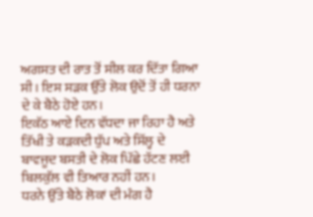ਅਗਸਤ ਦੀ ਰਾਤ ਤੋਂ ਸੀਲ ਕਰ ਦਿੱਤਾ ਗਿਆ ਸੀ। ਇਸ ਸੜਕ ਉੱਤੇ ਲੋਕ ਉਦੋਂ ਤੋਂ ਹੀ ਧਰਨਾ ਦੇ ਕੇ ਬੈਠੇ ਹੋਏ ਹਨ।
ਇਕੱਠ ਆਏ ਦਿਨ ਵੱਧਦਾ ਜਾ ਰਿਹਾ ਹੈ ਅਤੇ ਤਿੱਖੀ ਤੇ ਕੜਕਦੀ ਧੁੱਪ ਅਤੇ ਸਿੱਲ੍ਹ ਦੇ ਬਾਵਜੂਦ ਬਸਤੀ ਦੇ ਲੋਕ ਪਿੱਛੇ ਹੱਟਣ ਲਈ ਬਿਲਕੁੱਲ ਵੀ ਤਿਆਰ ਨਹੀਂ ਹਨ।
ਧਰਨੇ ਉੱਤੇ ਬੈਠੇ ਲੋਕਾਂ ਦੀ ਮੰਗ ਹੈ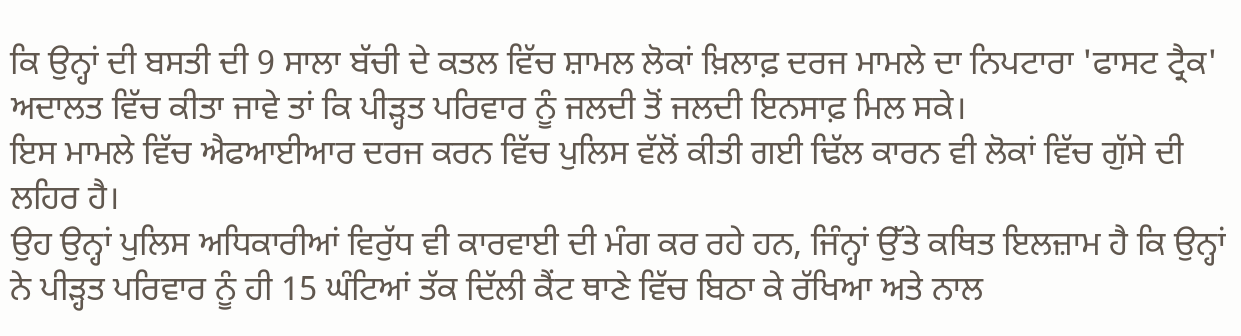ਕਿ ਉਨ੍ਹਾਂ ਦੀ ਬਸਤੀ ਦੀ 9 ਸਾਲਾ ਬੱਚੀ ਦੇ ਕਤਲ ਵਿੱਚ ਸ਼ਾਮਲ ਲੋਕਾਂ ਖ਼ਿਲਾਫ਼ ਦਰਜ ਮਾਮਲੇ ਦਾ ਨਿਪਟਾਰਾ 'ਫਾਸਟ ਟ੍ਰੈਕ' ਅਦਾਲਤ ਵਿੱਚ ਕੀਤਾ ਜਾਵੇ ਤਾਂ ਕਿ ਪੀੜ੍ਹਤ ਪਰਿਵਾਰ ਨੂੰ ਜਲਦੀ ਤੋਂ ਜਲਦੀ ਇਨਸਾਫ਼ ਮਿਲ ਸਕੇ।
ਇਸ ਮਾਮਲੇ ਵਿੱਚ ਐਫਆਈਆਰ ਦਰਜ ਕਰਨ ਵਿੱਚ ਪੁਲਿਸ ਵੱਲੋਂ ਕੀਤੀ ਗਈ ਢਿੱਲ ਕਾਰਨ ਵੀ ਲੋਕਾਂ ਵਿੱਚ ਗੁੱਸੇ ਦੀ ਲਹਿਰ ਹੈ।
ਉਹ ਉਨ੍ਹਾਂ ਪੁਲਿਸ ਅਧਿਕਾਰੀਆਂ ਵਿਰੁੱਧ ਵੀ ਕਾਰਵਾਈ ਦੀ ਮੰਗ ਕਰ ਰਹੇ ਹਨ, ਜਿੰਨ੍ਹਾਂ ਉੱਤੇ ਕਥਿਤ ਇਲਜ਼ਾਮ ਹੈ ਕਿ ਉਨ੍ਹਾਂ ਨੇ ਪੀੜ੍ਹਤ ਪਰਿਵਾਰ ਨੂੰ ਹੀ 15 ਘੰਟਿਆਂ ਤੱਕ ਦਿੱਲੀ ਕੈਂਟ ਥਾਣੇ ਵਿੱਚ ਬਿਠਾ ਕੇ ਰੱਖਿਆ ਅਤੇ ਨਾਲ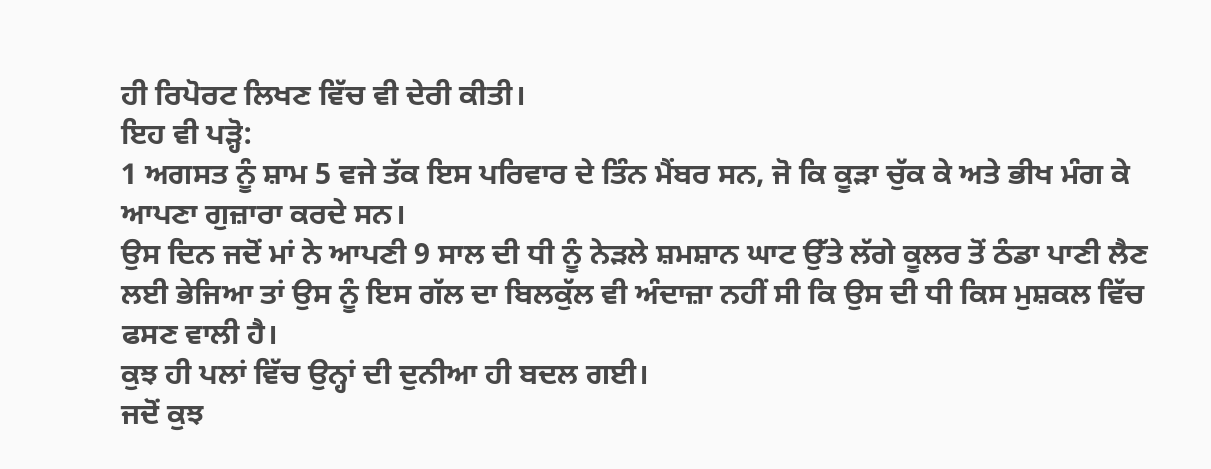ਹੀ ਰਿਪੋਰਟ ਲਿਖਣ ਵਿੱਚ ਵੀ ਦੇਰੀ ਕੀਤੀ।
ਇਹ ਵੀ ਪੜ੍ਹੋ:
1 ਅਗਸਤ ਨੂੰ ਸ਼ਾਮ 5 ਵਜੇ ਤੱਕ ਇਸ ਪਰਿਵਾਰ ਦੇ ਤਿੰਨ ਮੈਂਬਰ ਸਨ, ਜੋ ਕਿ ਕੂੜਾ ਚੁੱਕ ਕੇ ਅਤੇ ਭੀਖ ਮੰਗ ਕੇ ਆਪਣਾ ਗੁਜ਼ਾਰਾ ਕਰਦੇ ਸਨ।
ਉਸ ਦਿਨ ਜਦੋਂ ਮਾਂ ਨੇ ਆਪਣੀ 9 ਸਾਲ ਦੀ ਧੀ ਨੂੰ ਨੇੜਲੇ ਸ਼ਮਸ਼ਾਨ ਘਾਟ ਉੱਤੇ ਲੱਗੇ ਕੂਲਰ ਤੋਂ ਠੰਡਾ ਪਾਣੀ ਲੈਣ ਲਈ ਭੇਜਿਆ ਤਾਂ ਉਸ ਨੂੰ ਇਸ ਗੱਲ ਦਾ ਬਿਲਕੁੱਲ ਵੀ ਅੰਦਾਜ਼ਾ ਨਹੀਂ ਸੀ ਕਿ ਉਸ ਦੀ ਧੀ ਕਿਸ ਮੁਸ਼ਕਲ ਵਿੱਚ ਫਸਣ ਵਾਲੀ ਹੈ।
ਕੁਝ ਹੀ ਪਲਾਂ ਵਿੱਚ ਉਨ੍ਹਾਂ ਦੀ ਦੁਨੀਆ ਹੀ ਬਦਲ ਗਈ।
ਜਦੋਂ ਕੁਝ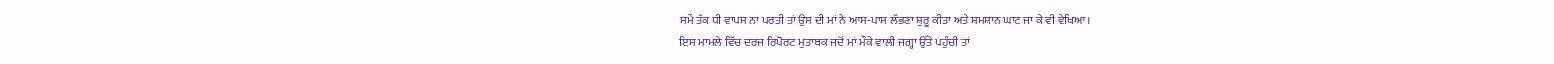ਸਮੇਂ ਤੱਕ ਧੀ ਵਾਪਸ ਨਾ ਪਰਤੀ ਤਾਂ ਉਸ ਦੀ ਮਾਂ ਨੇ ਆਸ-ਪਾਸ ਲੱਭਣਾ ਸ਼ੁਰੂ ਕੀਤਾ ਅਤੇ ਸ਼ਮਸ਼ਾਨ ਘਾਟ ਜਾ ਕੇ ਵੀ ਵੇਖਿਆ।
ਇਸ ਮਾਮਲੇ ਵਿੱਚ ਦਰਜ ਰਿਪੋਰਟ ਮੁਤਾਬਕ ਜਦੋਂ ਮਾਂ ਮੌਕੇ ਵਾਲੀ ਜਗ੍ਹਾ ਉੱਤੇ ਪਹੁੰਚੀ ਤਾਂ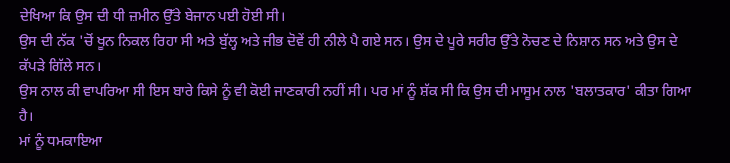ਦੇਖਿਆ ਕਿ ਉਸ ਦੀ ਧੀ ਜ਼ਮੀਨ ਉੱਤੇ ਬੇਜਾਨ ਪਈ ਹੋਈ ਸੀ।
ਉਸ ਦੀ ਨੱਕ 'ਚੋਂ ਖੂਨ ਨਿਕਲ ਰਿਹਾ ਸੀ ਅਤੇ ਬੁੱਲ੍ਹ ਅਤੇ ਜੀਭ ਦੋਵੇਂ ਹੀ ਨੀਲੇ ਪੈ ਗਏ ਸਨ। ਉਸ ਦੇ ਪੂਰੇ ਸਰੀਰ ਉੱਤੇ ਨੋਚਣ ਦੇ ਨਿਸ਼ਾਨ ਸਨ ਅਤੇ ਉਸ ਦੇ ਕੱਪੜੇ ਗਿੱਲੇ ਸਨ।
ਉਸ ਨਾਲ ਕੀ ਵਾਪਰਿਆ ਸੀ ਇਸ ਬਾਰੇ ਕਿਸੇ ਨੂੰ ਵੀ ਕੋਈ ਜਾਣਕਾਰੀ ਨਹੀਂ ਸੀ। ਪਰ ਮਾਂ ਨੂੰ ਸ਼ੱਕ ਸੀ ਕਿ ਉਸ ਦੀ ਮਾਸੂਮ ਨਾਲ 'ਬਲਾਤਕਾਰ' ਕੀਤਾ ਗਿਆ ਹੈ।
ਮਾਂ ਨੂੰ ਧਮਕਾਇਆ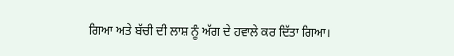ਗਿਆ ਅਤੇ ਬੱਚੀ ਦੀ ਲਾਸ਼ ਨੂੰ ਅੱਗ ਦੇ ਹਵਾਲੇ ਕਰ ਦਿੱਤਾ ਗਿਆ।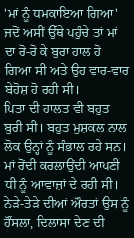'ਮਾਂ ਨੂੰ ਧਮਕਾਇਆ ਗਿਆ'
ਜਦੋਂ ਅਸੀਂ ਉੱਥੇ ਪਹੁੰਚੇ ਤਾਂ ਮਾਂ ਦਾ ਰੋ-ਰੋ ਕੇ ਬੁਰਾ ਹਾਲ ਹੋ ਗਿਆ ਸੀ ਅਤੇ ਉਹ ਵਾਰ-ਵਾਰ ਬੇਹੋਸ਼ ਹੋ ਰਹੀ ਸੀ।
ਪਿਤਾ ਦੀ ਹਾਲਤ ਵੀ ਬਹੁਤ ਬੁਰੀ ਸੀ। ਬਹੁਤ ਮੁਸ਼ਕਲ ਨਾਲ ਲੋਕ ਉਨ੍ਹਾਂ ਨੂੰ ਸੰਭਾਲ ਰਹੇ ਸਨ। ਮਾਂ ਰੋਂਦੀ ਕਰਲਾਉਂਦੀ ਆਪਣੀ ਧੀ ਨੂੰ ਆਵਾਜ਼ਾਂ ਦੇ ਰਹੀ ਸੀ। ਨੇੜੇ-ਤੇੜੇ ਦੀਆਂ ਔਰਤਾਂ ਉਸ ਨੂੰ ਹੌਂਸਲਾ, ਦਿਲਾਸਾ ਦੇਣ ਦੀ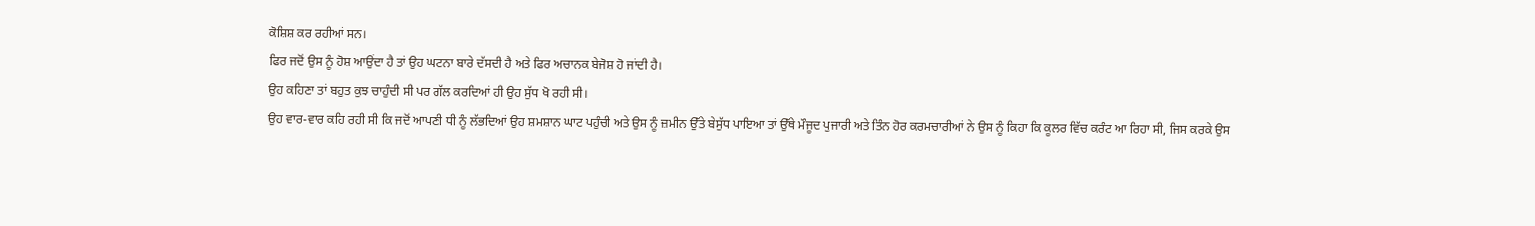ਕੋਸ਼ਿਸ਼ ਕਰ ਰਹੀਆਂ ਸਨ।
ਫਿਰ ਜਦੋਂ ਉਸ ਨੂੰ ਹੋਸ਼ ਆਉਂਦਾ ਹੈ ਤਾਂ ਉਹ ਘਟਨਾ ਬਾਰੇ ਦੱਸਦੀ ਹੈ ਅਤੇ ਫਿਰ ਅਚਾਨਕ ਬੇਜੋਸ਼ ਹੋ ਜਾਂਦੀ ਹੈ।
ਉਹ ਕਹਿਣਾ ਤਾਂ ਬਹੁਤ ਕੁਝ ਚਾਹੁੰਦੀ ਸੀ ਪਰ ਗੱਲ ਕਰਦਿਆਂ ਹੀ ਉਹ ਸੁੱਧ ਖੋ ਰਹੀ ਸੀ।
ਉਹ ਵਾਰ-ਵਾਰ ਕਹਿ ਰਹੀ ਸੀ ਕਿ ਜਦੋਂ ਆਪਣੀ ਧੀ ਨੂੰ ਲੱਭਦਿਆਂ ਉਹ ਸ਼ਮਸ਼ਾਨ ਘਾਟ ਪਹੁੰਚੀ ਅਤੇ ਉਸ ਨੂੰ ਜ਼ਮੀਨ ਉੱਤੇ ਬੇਸੁੱਧ ਪਾਇਆ ਤਾਂ ਉੱਥੇ ਮੌਜੂਦ ਪੁਜਾਰੀ ਅਤੇ ਤਿੰਨ ਹੋਰ ਕਰਮਚਾਰੀਆਂ ਨੇ ਉਸ ਨੂੰ ਕਿਹਾ ਕਿ ਕੂਲਰ ਵਿੱਚ ਕਰੰਟ ਆ ਰਿਹਾ ਸੀ, ਜਿਸ ਕਰਕੇ ਉਸ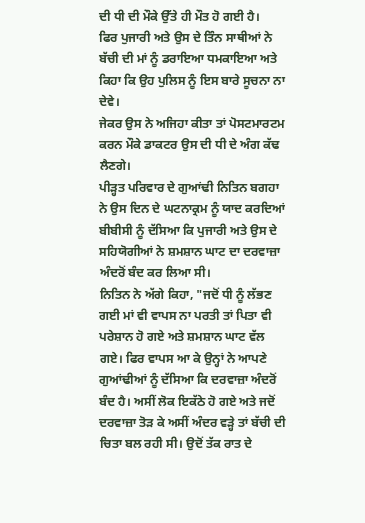ਦੀ ਧੀ ਦੀ ਮੌਕੇ ਉੱਤੇ ਹੀ ਮੌਤ ਹੋ ਗਈ ਹੈ।
ਫਿਰ ਪੁਜਾਰੀ ਅਤੇ ਉਸ ਦੇ ਤਿੰਨ ਸਾਥੀਆਂ ਨੇ ਬੱਚੀ ਦੀ ਮਾਂ ਨੂੰ ਡਰਾਇਆ ਧਮਕਾਇਆ ਅਤੇ ਕਿਹਾ ਕਿ ਉਹ ਪੁਲਿਸ ਨੂੰ ਇਸ ਬਾਰੇ ਸੂਚਨਾ ਨਾ ਦੇਵੇ।
ਜੇਕਰ ਉਸ ਨੇ ਅਜਿਹਾ ਕੀਤਾ ਤਾਂ ਪੋਸਟਮਾਰਟਮ ਕਰਨ ਮੌਕੇ ਡਾਕਟਰ ਉਸ ਦੀ ਧੀ ਦੇ ਅੰਗ ਕੱਢ ਲੈਣਗੇ।
ਪੀੜ੍ਹਤ ਪਰਿਵਾਰ ਦੇ ਗੁਆਂਢੀ ਨਿਤਿਨ ਬਗਹਾ ਨੇ ਉਸ ਦਿਨ ਦੇ ਘਟਨਾਕ੍ਰਮ ਨੂੰ ਯਾਦ ਕਰਦਿਆਂ ਬੀਬੀਸੀ ਨੂੰ ਦੱਸਿਆ ਕਿ ਪੁਜਾਰੀ ਅਤੇ ਉਸ ਦੇ ਸਹਿਯੋਗੀਆਂ ਨੇ ਸ਼ਮਸ਼ਾਨ ਘਾਟ ਦਾ ਦਰਵਾਜ਼ਾ ਅੰਦਰੋਂ ਬੰਦ ਕਰ ਲਿਆ ਸੀ।
ਨਿਤਿਨ ਨੇ ਅੱਗੇ ਕਿਹਾ, "ਜਦੋਂ ਧੀ ਨੂੰ ਲੱਭਣ ਗਈ ਮਾਂ ਵੀ ਵਾਪਸ ਨਾ ਪਰਤੀ ਤਾਂ ਪਿਤਾ ਵੀ ਪਰੇਸ਼ਾਨ ਹੋ ਗਏ ਅਤੇ ਸ਼ਮਸ਼ਾਨ ਘਾਟ ਵੱਲ ਗਏ। ਫਿਰ ਵਾਪਸ ਆ ਕੇ ਉਨ੍ਹਾਂ ਨੇ ਆਪਣੇ ਗੁਆਂਢੀਆਂ ਨੂੰ ਦੱਸਿਆ ਕਿ ਦਰਵਾਜ਼ਾ ਅੰਦਰੋਂ ਬੰਦ ਹੈ। ਅਸੀਂ ਲੋਕ ਇਕੱਠੇ ਹੋ ਗਏ ਅਤੇ ਜਦੋਂ ਦਰਵਾਜ਼ਾ ਤੋੜ ਕੇ ਅਸੀਂ ਅੰਦਰ ਵੜ੍ਹੇ ਤਾਂ ਬੱਚੀ ਦੀ ਚਿਤਾ ਬਲ ਰਹੀ ਸੀ। ਉਦੋਂ ਤੱਕ ਰਾਤ ਦੇ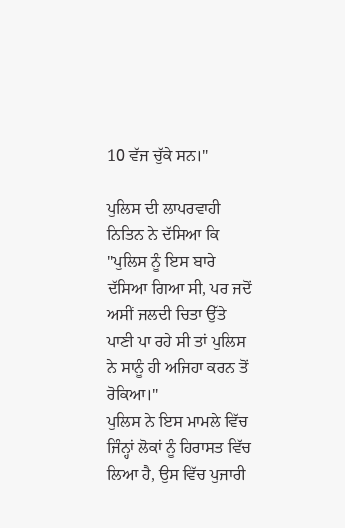10 ਵੱਜ ਚੁੱਕੇ ਸਨ।"

ਪੁਲਿਸ ਦੀ ਲਾਪਰਵਾਹੀ
ਨਿਤਿਨ ਨੇ ਦੱਸਿਆ ਕਿ "ਪੁਲਿਸ ਨੂੰ ਇਸ ਬਾਰੇ ਦੱਸਿਆ ਗਿਆ ਸੀ, ਪਰ ਜਦੋਂ ਅਸੀਂ ਜਲਦੀ ਚਿਤਾ ਉੱਤੇ ਪਾਣੀ ਪਾ ਰਹੇ ਸੀ ਤਾਂ ਪੁਲਿਸ ਨੇ ਸਾਨੂੰ ਹੀ ਅਜਿਹਾ ਕਰਨ ਤੋਂ ਰੋਕਿਆ।"
ਪੁਲਿਸ ਨੇ ਇਸ ਮਾਮਲੇ ਵਿੱਚ ਜਿੰਨ੍ਹਾਂ ਲੋਕਾਂ ਨੂੰ ਹਿਰਾਸਤ ਵਿੱਚ ਲਿਆ ਹੈ, ਉਸ ਵਿੱਚ ਪੁਜਾਰੀ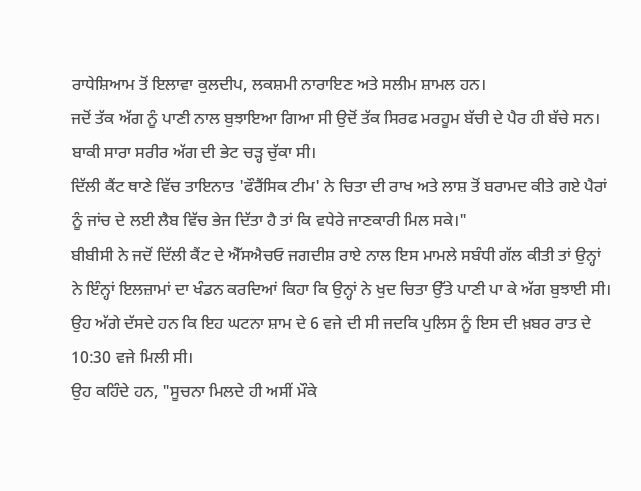ਰਾਧੇਸ਼ਿਆਮ ਤੋਂ ਇਲਾਵਾ ਕੁਲਦੀਪ, ਲਕਸ਼ਮੀ ਨਾਰਾਇਣ ਅਤੇ ਸਲੀਮ ਸ਼ਾਮਲ ਹਨ।
ਜਦੋਂ ਤੱਕ ਅੱਗ ਨੂੰ ਪਾਣੀ ਨਾਲ ਬੁਝਾਇਆ ਗਿਆ ਸੀ ਉਦੋਂ ਤੱਕ ਸਿਰਫ ਮਰਹੂਮ ਬੱਚੀ ਦੇ ਪੈਰ ਹੀ ਬੱਚੇ ਸਨ। ਬਾਕੀ ਸਾਰਾ ਸਰੀਰ ਅੱਗ ਦੀ ਭੇਟ ਚੜ੍ਹ ਚੁੱਕਾ ਸੀ।
ਦਿੱਲੀ ਕੈਂਟ ਥਾਣੇ ਵਿੱਚ ਤਾਇਨਾਤ 'ਫੌਰੈਂਸਿਕ ਟੀਮ' ਨੇ ਚਿਤਾ ਦੀ ਰਾਖ ਅਤੇ ਲਾਸ਼ ਤੋਂ ਬਰਾਮਦ ਕੀਤੇ ਗਏ ਪੈਰਾਂ ਨੂੰ ਜਾਂਚ ਦੇ ਲਈ ਲੈਬ ਵਿੱਚ ਭੇਜ ਦਿੱਤਾ ਹੈ ਤਾਂ ਕਿ ਵਧੇਰੇ ਜਾਣਕਾਰੀ ਮਿਲ ਸਕੇ।"
ਬੀਬੀਸੀ ਨੇ ਜਦੋਂ ਦਿੱਲੀ ਕੈਂਟ ਦੇ ਐੱਸਐਚਓ ਜਗਦੀਸ਼ ਰਾਏ ਨਾਲ ਇਸ ਮਾਮਲੇ ਸਬੰਧੀ ਗੱਲ ਕੀਤੀ ਤਾਂ ਉਨ੍ਹਾਂ ਨੇ ਇੰਨ੍ਹਾਂ ਇਲਜ਼ਾਮਾਂ ਦਾ ਖੰਡਨ ਕਰਦਿਆਂ ਕਿਹਾ ਕਿ ਉਨ੍ਹਾਂ ਨੇ ਖੁਦ ਚਿਤਾ ਉੱਤੇ ਪਾਣੀ ਪਾ ਕੇ ਅੱਗ ਬੁਝਾਈ ਸੀ।
ਉਹ ਅੱਗੇ ਦੱਸਦੇ ਹਨ ਕਿ ਇਹ ਘਟਨਾ ਸ਼ਾਮ ਦੇ 6 ਵਜੇ ਦੀ ਸੀ ਜਦਕਿ ਪੁਲਿਸ ਨੂੰ ਇਸ ਦੀ ਖ਼ਬਰ ਰਾਤ ਦੇ 10:30 ਵਜੇ ਮਿਲੀ ਸੀ।
ਉਹ ਕਹਿੰਦੇ ਹਨ, "ਸੂਚਨਾ ਮਿਲਦੇ ਹੀ ਅਸੀਂ ਮੌਕੇ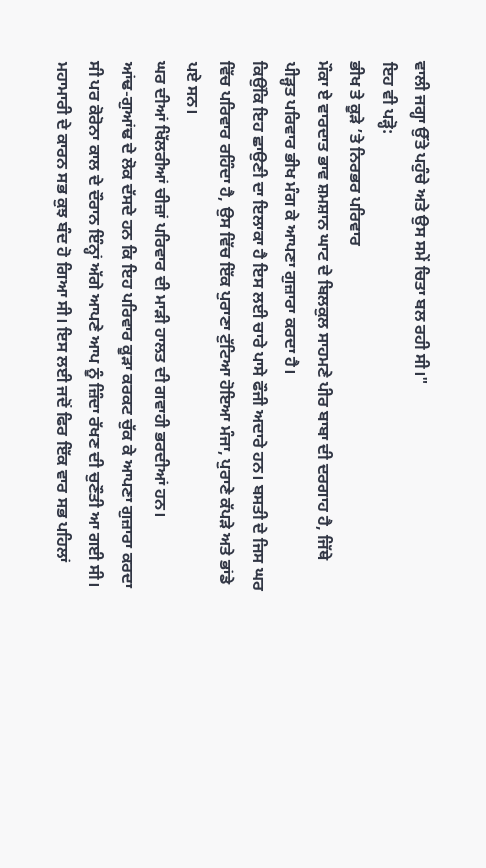ਵਾਲੀ ਜਗ੍ਹਾ ਉੱਤੇ ਪਹੁੰਚੇ ਅਤੇ ਉਸ ਸਮੇਂ ਚਿਤਾ ਬਲ ਰਹੀ ਸੀ।"
ਇਹ ਵੀ ਪੜ੍ਹੋ:
ਭੀਖ ਤੇ ਕੂੜੇ ’ਤੇ ਨਿਰਭਰ ਪਰਿਵਾਰ
ਮੌਕਾ ਏ ਵਾਰਦਾਤ ਭਾਵ ਸ਼ਮਸ਼ਾਨ ਘਾਟ ਦੇ ਬਿਲਕੁਲ ਸਾਹਮਣੇ ਪੀਰ ਬਾਬਾ ਦੀ ਦਰਗਾਹ ਹੈ, ਜਿੱਥੇ ਪੀੜ੍ਹਤ ਪਰਿਵਾਰ ਭੀਖ ਮੰਗ ਕੇ ਆਪਣਾ ਗੁਜ਼ਾਰਾ ਕਰਦਾ ਹੈ।
ਕਿਉਂਕਿ ਇਹ ਛਾਉਣੀ ਦਾ ਇਲਾਕਾ ਹੈ ਇਸ ਲਈ ਚਾਰੇ ਪਾਸੇ ਫੌਜੀ ਅਦਾਰੇ ਹਨ। ਬਸਤੀ ਦੇ ਜਿਸ ਘਰ ਵਿੱਚ ਪਰਿਵਾਰ ਰਹਿੰਦਾ ਹੈ, ਉਸ ਵਿੱਚ ਇੱਕ ਪੁਰਾਣਾ ਟੁੱਟਿਆ ਹੋਇਆ ਮੰਜਾ, ਪੁਰਾਣੇ ਕੱਪੜੇ ਅਤੇ ਭਾਂਡੇ ਪਏ ਸਨ।
ਘਰ ਦੀਆਂ ਖਿੱਲਰੀਆਂ ਚੀਜ਼ਾਂ ਪਰਿਵਾਰ ਦੀ ਮਾੜੀ ਹਾਲਤ ਦੀ ਗਵਾਹੀ ਭਰਦੀਆਂ ਹਨ।
ਆਂਢ-ਗੁਆਂਢ ਦੇ ਲੋਕ ਦੱਸਦੇ ਹਨ ਕਿ ਇਹ ਪਰਿਵਾਰ ਕੂੜਾ ਕਰਕਟ ਚੁੱਕ ਕੇ ਆਪਣਾ ਗੁਜ਼ਾਰਾ ਕਰਦਾ ਸੀ ਪਰ ਕੋਰੋਨਾ ਕਾਲ ਦੇ ਦੌਰਾਨ ਇੰਨ੍ਹਾਂ ਅੱਗੇ ਆਪਣੇ ਆਪ ਨੂੰ ਜ਼ਿੰਦਾ ਰੱਖਣ ਦੀ ਚੁਣੌਤੀ ਆ ਗਈ ਸੀ।
ਮਹਾਮਾਰੀ ਦੇ ਕਾਰਨ ਸਭ ਕੁਝ ਬੰਦ ਹੋ ਗਿਆ ਸੀ। ਇਸ ਲਈ ਜਦੋਂ ਫਿਰ ਇੱਕ ਵਾਰ ਸਭ ਪਹਿਲਾਂ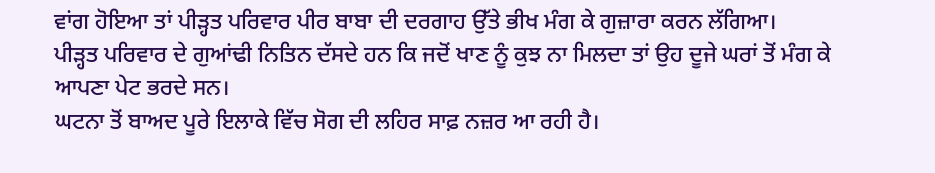ਵਾਂਗ ਹੋਇਆ ਤਾਂ ਪੀੜ੍ਹਤ ਪਰਿਵਾਰ ਪੀਰ ਬਾਬਾ ਦੀ ਦਰਗਾਹ ਉੱਤੇ ਭੀਖ ਮੰਗ ਕੇ ਗੁਜ਼ਾਰਾ ਕਰਨ ਲੱਗਿਆ।
ਪੀੜ੍ਹਤ ਪਰਿਵਾਰ ਦੇ ਗੁਆਂਢੀ ਨਿਤਿਨ ਦੱਸਦੇ ਹਨ ਕਿ ਜਦੋਂ ਖਾਣ ਨੂੰ ਕੁਝ ਨਾ ਮਿਲਦਾ ਤਾਂ ਉਹ ਦੂਜੇ ਘਰਾਂ ਤੋਂ ਮੰਗ ਕੇ ਆਪਣਾ ਪੇਟ ਭਰਦੇ ਸਨ।
ਘਟਨਾ ਤੋਂ ਬਾਅਦ ਪੂਰੇ ਇਲਾਕੇ ਵਿੱਚ ਸੋਗ ਦੀ ਲਹਿਰ ਸਾਫ਼ ਨਜ਼ਰ ਆ ਰਹੀ ਹੈ।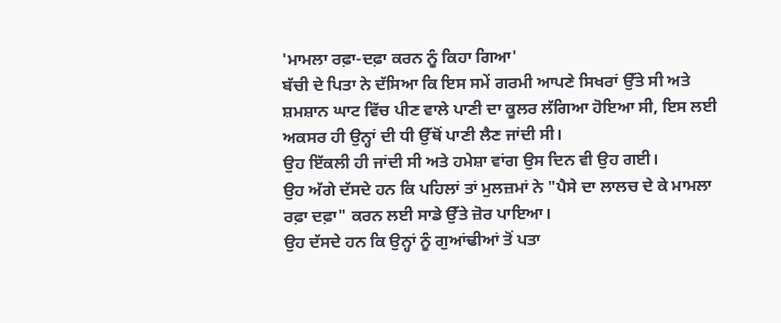'ਮਾਮਲਾ ਰਫ਼ਾ-ਦਫ਼ਾ ਕਰਨ ਨੂੰ ਕਿਹਾ ਗਿਆ'
ਬੱਚੀ ਦੇ ਪਿਤਾ ਨੇ ਦੱਸਿਆ ਕਿ ਇਸ ਸਮੇਂ ਗਰਮੀ ਆਪਣੇ ਸਿਖਰਾਂ ਉੱਤੇ ਸੀ ਅਤੇ ਸ਼ਮਸ਼ਾਨ ਘਾਟ ਵਿੱਚ ਪੀਣ ਵਾਲੇ ਪਾਣੀ ਦਾ ਕੂਲਰ ਲੱਗਿਆ ਹੋਇਆ ਸੀ, ਇਸ ਲਈ ਅਕਸਰ ਹੀ ਉਨ੍ਹਾਂ ਦੀ ਧੀ ਉੱਥੋਂ ਪਾਣੀ ਲੈਣ ਜਾਂਦੀ ਸੀ।
ਉਹ ਇੱਕਲੀ ਹੀ ਜਾਂਦੀ ਸੀ ਅਤੇ ਹਮੇਸ਼ਾ ਵਾਂਗ ਉਸ ਦਿਨ ਵੀ ਉਹ ਗਈ।
ਉਹ ਅੱਗੇ ਦੱਸਦੇ ਹਨ ਕਿ ਪਹਿਲਾਂ ਤਾਂ ਮੁਲਜ਼ਮਾਂ ਨੇ "ਪੈਸੇ ਦਾ ਲਾਲਚ ਦੇ ਕੇ ਮਾਮਲਾ ਰਫ਼ਾ ਦਫ਼ਾ" ਕਰਨ ਲਈ ਸਾਡੇ ਉੱਤੇ ਜ਼ੋਰ ਪਾਇਆ।
ਉਹ ਦੱਸਦੇ ਹਨ ਕਿ ਉਨ੍ਹਾਂ ਨੂੰ ਗੁਆਂਢੀਆਂ ਤੋਂ ਪਤਾ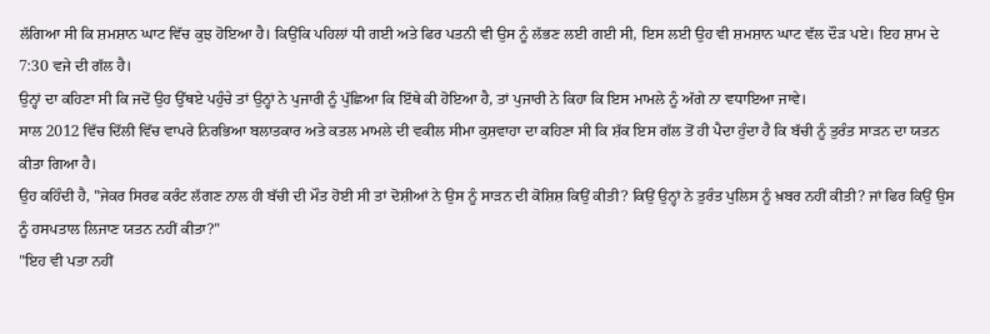ਲੱਗਿਆ ਸੀ ਕਿ ਸ਼ਮਸ਼ਾਨ ਘਾਟ ਵਿੱਚ ਕੁਝ ਹੋਇਆ ਹੈ। ਕਿਉਂਕਿ ਪਹਿਲਾਂ ਧੀ ਗਈ ਅਤੇ ਫਿਰ ਪਤਨੀ ਵੀ ਉਸ ਨੂੰ ਲੱਭਣ ਲਈ ਗਈ ਸੀ, ਇਸ ਲਈ ਉਹ ਵੀ ਸ਼ਮਸ਼ਾਨ ਘਾਟ ਵੱਲ ਦੌੜ ਪਏ। ਇਹ ਸ਼ਾਮ ਦੇ 7:30 ਵਜੇ ਦੀ ਗੱਲ ਹੈ।
ਉਨ੍ਹਾਂ ਦਾ ਕਹਿਣਾ ਸੀ ਕਿ ਜਦੋਂ ਉਹ ਉੱਥਏ ਪਹੁੰਚੇ ਤਾਂ ਉਨ੍ਹਾਂ ਨੇ ਪੁਜਾਰੀ ਨੂੰ ਪੁੱਛਿਆ ਕਿ ਇੱਥੇ ਕੀ ਹੋਇਆ ਹੈ, ਤਾਂ ਪੁਜਾਰੀ ਨੇ ਕਿਹਾ ਕਿ ਇਸ ਮਾਮਲੇ ਨੂੰ ਅੱਗੇ ਨਾ ਵਧਾਇਆ ਜਾਵੇ।
ਸਾਲ 2012 ਵਿੱਚ ਦਿੱਲੀ ਵਿੱਚ ਵਾਪਰੇ ਨਿਰਭਿਆ ਬਲਾਤਕਾਰ ਅਤੇ ਕਤਲ ਮਾਮਲੇ ਦੀ ਵਕੀਲ ਸੀਮਾ ਕੁਸ਼ਵਾਹਾ ਦਾ ਕਹਿਣਾ ਸੀ ਕਿ ਸ਼ੱਕ ਇਸ ਗੱਲ ਤੋਂ ਹੀ ਪੈਦਾ ਹੁੰਦਾ ਹੈ ਕਿ ਬੱਚੀ ਨੂੰ ਤੁਰੰਤ ਸਾੜਨ ਦਾ ਯਤਨ ਕੀਤਾ ਗਿਆ ਹੈ।
ਉਹ ਕਹਿੰਦੀ ਹੈ, "ਜੇਕਰ ਸਿਰਫ ਕਰੰਟ ਲੱਗਣ ਨਾਲ ਹੀ ਬੱਚੀ ਦੀ ਮੌਤ ਹੋਈ ਸੀ ਤਾਂ ਦੋਸ਼ੀਆਂ ਨੇ ਉਸ ਨੂੰ ਸਾੜਨ ਦੀ ਕੋਸ਼ਿਸ਼ ਕਿਉਂ ਕੀਤੀ? ਕਿਉਂ ਉਨ੍ਹਾਂ ਨੇ ਤੁਰੰਤ ਪੁਲਿਸ ਨੂੰ ਖ਼ਬਰ ਨਹੀਂ ਕੀਤੀ? ਜਾਂ ਫਿਰ ਕਿਉਂ ਉਸ ਨੂੰ ਹਸਪਤਾਲ ਲਿਜਾਣ ਯਤਨ ਨਹੀਂ ਕੀਤਾ?"
"ਇਹ ਵੀ ਪਤਾ ਨਹੀਂ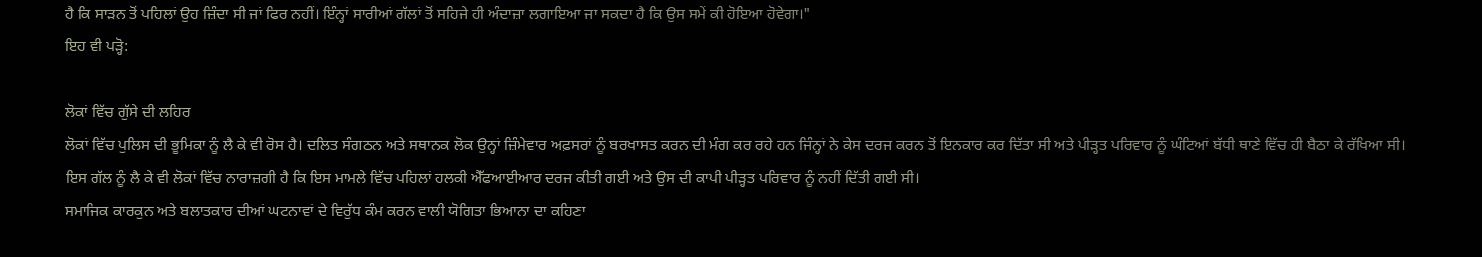ਹੈ ਕਿ ਸਾੜਨ ਤੋਂ ਪਹਿਲਾਂ ਉਹ ਜ਼ਿੰਦਾ ਸੀ ਜਾਂ ਫਿਰ ਨਹੀਂ। ਇੰਨ੍ਹਾਂ ਸਾਰੀਆਂ ਗੱਲਾਂ ਤੋਂ ਸਹਿਜੇ ਹੀ ਅੰਦਾਜ਼ਾ ਲਗਾਇਆ ਜਾ ਸਕਦਾ ਹੈ ਕਿ ਉਸ ਸਮੇਂ ਕੀ ਹੋਇਆ ਹੋਵੇਗਾ।"
ਇਹ ਵੀ ਪੜ੍ਹੋ:

ਲੋਕਾਂ ਵਿੱਚ ਗੁੱਸੇ ਦੀ ਲਹਿਰ
ਲੋਕਾਂ ਵਿੱਚ ਪੁਲਿਸ ਦੀ ਭੂਮਿਕਾ ਨੂੰ ਲੈ ਕੇ ਵੀ ਰੋਸ ਹੈ। ਦਲਿਤ ਸੰਗਠਨ ਅਤੇ ਸਥਾਨਕ ਲੋਕ ਉਨ੍ਹਾਂ ਜ਼ਿੰਮੇਵਾਰ ਅਫ਼ਸਰਾਂ ਨੂੰ ਬਰਖਾਸਤ ਕਰਨ ਦੀ ਮੰਗ ਕਰ ਰਹੇ ਹਨ ਜਿੰਨ੍ਹਾਂ ਨੇ ਕੇਸ ਦਰਜ ਕਰਨ ਤੋਂ ਇਨਕਾਰ ਕਰ ਦਿੱਤਾ ਸੀ ਅਤੇ ਪੀੜ੍ਹਤ ਪਰਿਵਾਰ ਨੂੰ ਘੰਟਿਆਂ ਬੱਧੀ ਥਾਣੇ ਵਿੱਚ ਹੀ ਬੈਠਾ ਕੇ ਰੱਖਿਆ ਸੀ।
ਇਸ ਗੱਲ ਨੂੰ ਲੈ ਕੇ ਵੀ ਲੋਕਾਂ ਵਿੱਚ ਨਾਰਾਜ਼ਗੀ ਹੈ ਕਿ ਇਸ ਮਾਮਲੇ ਵਿੱਚ ਪਹਿਲਾਂ ਹਲਕੀ ਐੱਫਆਈਆਰ ਦਰਜ ਕੀਤੀ ਗਈ ਅਤੇ ਉਸ ਦੀ ਕਾਪੀ ਪੀੜ੍ਹਤ ਪਰਿਵਾਰ ਨੂੰ ਨਹੀਂ ਦਿੱਤੀ ਗਈ ਸੀ।
ਸਮਾਜਿਕ ਕਾਰਕੁਨ ਅਤੇ ਬਲਾਤਕਾਰ ਦੀਆਂ ਘਟਨਾਵਾਂ ਦੇ ਵਿਰੁੱਧ ਕੰਮ ਕਰਨ ਵਾਲੀ ਯੋਗਿਤਾ ਭਿਆਨਾ ਦਾ ਕਹਿਣਾ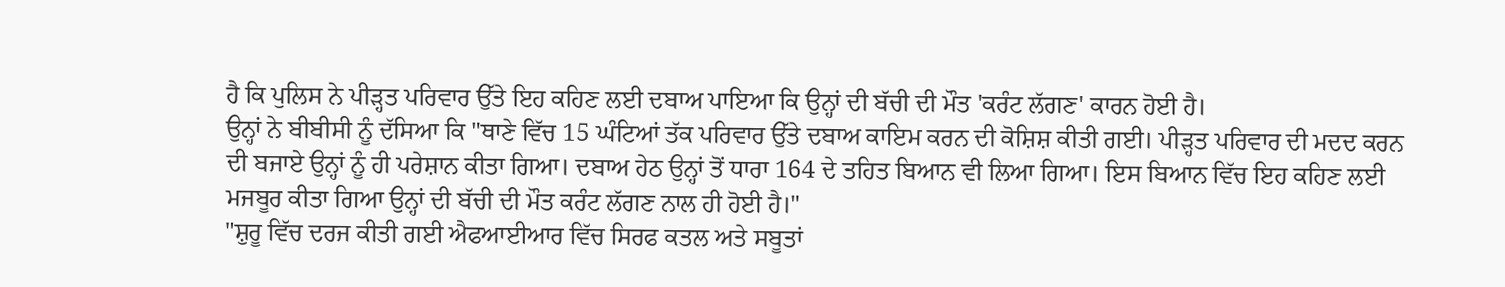ਹੈ ਕਿ ਪੁਲਿਸ ਨੇ ਪੀੜ੍ਹਤ ਪਰਿਵਾਰ ਉੱਤੇ ਇਹ ਕਹਿਣ ਲਈ ਦਬਾਅ ਪਾਇਆ ਕਿ ਉਨ੍ਹਾਂ ਦੀ ਬੱਚੀ ਦੀ ਮੌਤ 'ਕਰੰਟ ਲੱਗਣ' ਕਾਰਨ ਹੋਈ ਹੈ।
ਉਨ੍ਹਾਂ ਨੇ ਬੀਬੀਸੀ ਨੂੰ ਦੱਸਿਆ ਕਿ "ਥਾਣੇ ਵਿੱਚ 15 ਘੰਟਿਆਂ ਤੱਕ ਪਰਿਵਾਰ ਉੱਤੇ ਦਬਾਅ ਕਾਇਮ ਕਰਨ ਦੀ ਕੋਸ਼ਿਸ਼ ਕੀਤੀ ਗਈ। ਪੀੜ੍ਹਤ ਪਰਿਵਾਰ ਦੀ ਮਦਦ ਕਰਨ ਦੀ ਬਜਾਏ ਉਨ੍ਹਾਂ ਨੂੰ ਹੀ ਪਰੇਸ਼ਾਨ ਕੀਤਾ ਗਿਆ। ਦਬਾਅ ਹੇਠ ਉਨ੍ਹਾਂ ਤੋਂ ਧਾਰਾ 164 ਦੇ ਤਹਿਤ ਬਿਆਨ ਵੀ ਲਿਆ ਗਿਆ। ਇਸ ਬਿਆਨ ਵਿੱਚ ਇਹ ਕਹਿਣ ਲਈ ਮਜਬੂਰ ਕੀਤਾ ਗਿਆ ਉਨ੍ਹਾਂ ਦੀ ਬੱਚੀ ਦੀ ਮੌਤ ਕਰੰਟ ਲੱਗਣ ਨਾਲ ਹੀ ਹੋਈ ਹੈ।"
"ਸ਼ੁਰੂ ਵਿੱਚ ਦਰਜ ਕੀਤੀ ਗਈ ਐਫਆਈਆਰ ਵਿੱਚ ਸਿਰਫ ਕਤਲ ਅਤੇ ਸਬੂਤਾਂ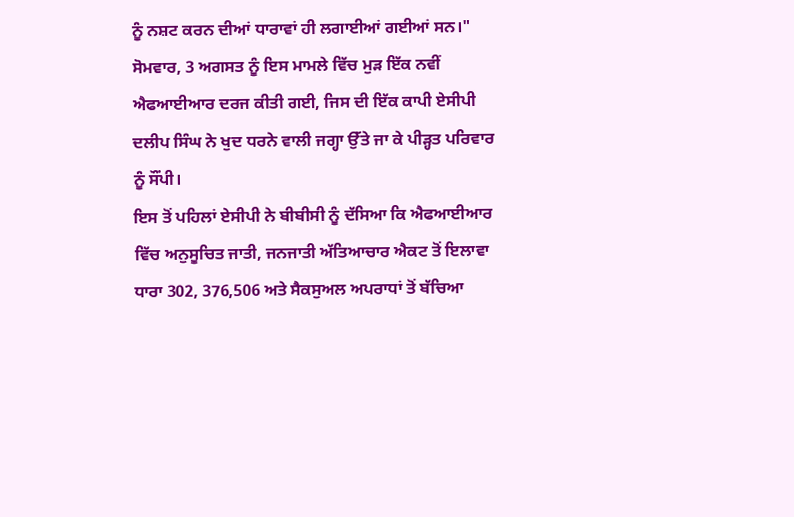ਨੂੰ ਨਸ਼ਟ ਕਰਨ ਦੀਆਂ ਧਾਰਾਵਾਂ ਹੀ ਲਗਾਈਆਂ ਗਈਆਂ ਸਨ।"
ਸੋਮਵਾਰ, 3 ਅਗਸਤ ਨੂੰ ਇਸ ਮਾਮਲੇ ਵਿੱਚ ਮੁੜ ਇੱਕ ਨਵੀਂ ਐਫਆਈਆਰ ਦਰਜ ਕੀਤੀ ਗਈ, ਜਿਸ ਦੀ ਇੱਕ ਕਾਪੀ ਏਸੀਪੀ ਦਲੀਪ ਸਿੰਘ ਨੇ ਖੁਦ ਧਰਨੇ ਵਾਲੀ ਜਗ੍ਹਾ ਉੱਤੇ ਜਾ ਕੇ ਪੀੜ੍ਹਤ ਪਰਿਵਾਰ ਨੂੰ ਸੌਂਪੀ।
ਇਸ ਤੋਂ ਪਹਿਲਾਂ ਏਸੀਪੀ ਨੇ ਬੀਬੀਸੀ ਨੂੰ ਦੱਸਿਆ ਕਿ ਐਫਆਈਆਰ ਵਿੱਚ ਅਨੁਸੂਚਿਤ ਜਾਤੀ, ਜਨਜਾਤੀ ਅੱਤਿਆਚਾਰ ਐਕਟ ਤੋਂ ਇਲਾਵਾ ਧਾਰਾ 302, 376,506 ਅਤੇ ਸੈਕਸੁਅਲ ਅਪਰਾਧਾਂ ਤੋਂ ਬੱਚਿਆ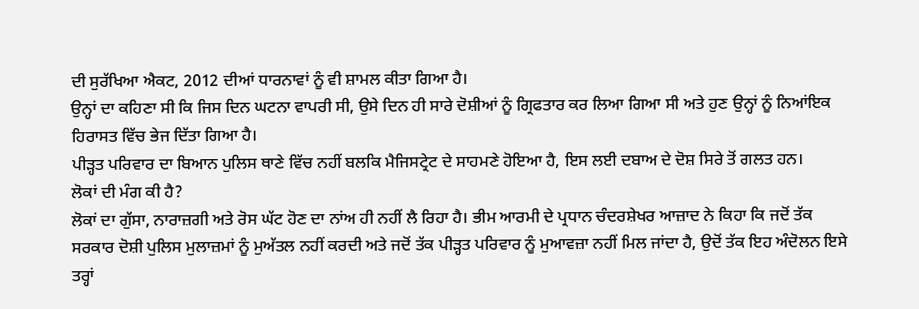ਦੀ ਸੁਰੱਖਿਆ ਐਕਟ, 2012 ਦੀਆਂ ਧਾਰਨਾਵਾਂ ਨੂੰ ਵੀ ਸ਼ਾਮਲ ਕੀਤਾ ਗਿਆ ਹੈ।
ਉਨ੍ਹਾਂ ਦਾ ਕਹਿਣਾ ਸੀ ਕਿ ਜਿਸ ਦਿਨ ਘਟਨਾ ਵਾਪਰੀ ਸੀ, ਉਸੇ ਦਿਨ ਹੀ ਸਾਰੇ ਦੋਸ਼ੀਆਂ ਨੂੰ ਗ੍ਰਿਫਤਾਰ ਕਰ ਲਿਆ ਗਿਆ ਸੀ ਅਤੇ ਹੁਣ ਉਨ੍ਹਾਂ ਨੂੰ ਨਿਆਂਇਕ ਹਿਰਾਸਤ ਵਿੱਚ ਭੇਜ ਦਿੱਤਾ ਗਿਆ ਹੈ।
ਪੀੜ੍ਹਤ ਪਰਿਵਾਰ ਦਾ ਬਿਆਨ ਪੁਲਿਸ ਥਾਣੇ ਵਿੱਚ ਨਹੀਂ ਬਲਕਿ ਮੈਜਿਸਟ੍ਰੇਟ ਦੇ ਸਾਹਮਣੇ ਹੋਇਆ ਹੈ, ਇਸ ਲਈ ਦਬਾਅ ਦੇ ਦੋਸ਼ ਸਿਰੇ ਤੋਂ ਗਲਤ ਹਨ।
ਲੋਕਾਂ ਦੀ ਮੰਗ ਕੀ ਹੈ?
ਲੋਕਾਂ ਦਾ ਗੁੱਸਾ, ਨਾਰਾਜ਼ਗੀ ਅਤੇ ਰੋਸ ਘੱਟ ਹੋਣ ਦਾ ਨਾਂਅ ਹੀ ਨਹੀਂ ਲੈ ਰਿਹਾ ਹੈ। ਭੀਮ ਆਰਮੀ ਦੇ ਪ੍ਰਧਾਨ ਚੰਦਰਸ਼ੇਖਰ ਆਜ਼ਾਦ ਨੇ ਕਿਹਾ ਕਿ ਜਦੋਂ ਤੱਕ ਸਰਕਾਰ ਦੋਸ਼ੀ ਪੁਲਿਸ ਮੁਲਾਜ਼ਮਾਂ ਨੂੰ ਮੁਅੱਤਲ ਨਹੀਂ ਕਰਦੀ ਅਤੇ ਜਦੋਂ ਤੱਕ ਪੀੜ੍ਹਤ ਪਰਿਵਾਰ ਨੂੰ ਮੁਆਵਜ਼ਾ ਨਹੀਂ ਮਿਲ ਜਾਂਦਾ ਹੈ, ਉਦੋਂ ਤੱਕ ਇਹ ਅੰਦੋਲਨ ਇਸੇ ਤਰ੍ਹਾਂ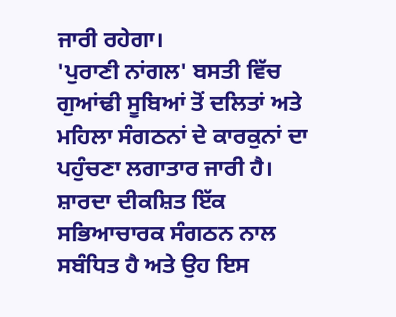ਜਾਰੀ ਰਹੇਗਾ।
'ਪੁਰਾਣੀ ਨਾਂਗਲ' ਬਸਤੀ ਵਿੱਚ ਗੁਆਂਢੀ ਸੂਬਿਆਂ ਤੋਂ ਦਲਿਤਾਂ ਅਤੇ ਮਹਿਲਾ ਸੰਗਠਨਾਂ ਦੇ ਕਾਰਕੁਨਾਂ ਦਾ ਪਹੁੰਚਣਾ ਲਗਾਤਾਰ ਜਾਰੀ ਹੈ।
ਸ਼ਾਰਦਾ ਦੀਕਸ਼ਿਤ ਇੱਕ ਸਭਿਆਚਾਰਕ ਸੰਗਠਨ ਨਾਲ ਸਬੰਧਿਤ ਹੈ ਅਤੇ ਉਹ ਇਸ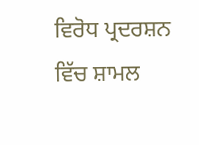ਵਿਰੋਧ ਪ੍ਰਦਰਸ਼ਨ ਵਿੱਚ ਸ਼ਾਮਲ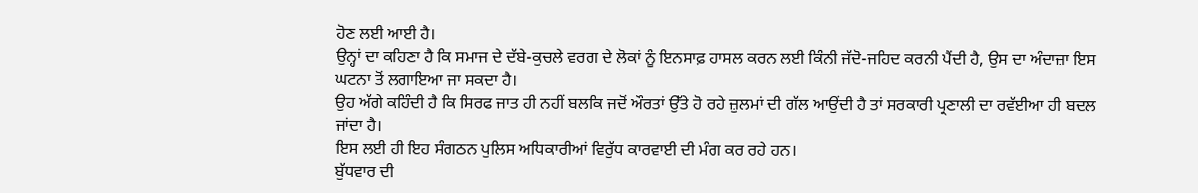ਹੋਣ ਲਈ ਆਈ ਹੈ।
ਉਨ੍ਹਾਂ ਦਾ ਕਹਿਣਾ ਹੈ ਕਿ ਸਮਾਜ ਦੇ ਦੱਬੇ-ਕੁਚਲੇ ਵਰਗ ਦੇ ਲੋਕਾਂ ਨੂੰ ਇਨਸਾਫ਼ ਹਾਸਲ ਕਰਨ ਲਈ ਕਿੰਨੀ ਜੱਦੋ-ਜਹਿਦ ਕਰਨੀ ਪੈਂਦੀ ਹੈ, ਉਸ ਦਾ ਅੰਦਾਜ਼ਾ ਇਸ ਘਟਨਾ ਤੋਂ ਲਗਾਇਆ ਜਾ ਸਕਦਾ ਹੈ।
ਉਹ ਅੱਗੇ ਕਹਿੰਦੀ ਹੈ ਕਿ ਸਿਰਫ ਜਾਤ ਹੀ ਨਹੀਂ ਬਲਕਿ ਜਦੋਂ ਔਰਤਾਂ ਉੱਤੇ ਹੋ ਰਹੇ ਜ਼ੁਲਮਾਂ ਦੀ ਗੱਲ ਆਉਂਦੀ ਹੈ ਤਾਂ ਸਰਕਾਰੀ ਪ੍ਰਣਾਲੀ ਦਾ ਰਵੱਈਆ ਹੀ ਬਦਲ ਜਾਂਦਾ ਹੈ।
ਇਸ ਲਈ ਹੀ ਇਹ ਸੰਗਠਨ ਪੁਲਿਸ ਅਧਿਕਾਰੀਆਂ ਵਿਰੁੱਧ ਕਾਰਵਾਈ ਦੀ ਮੰਗ ਕਰ ਰਹੇ ਹਨ।
ਬੁੱਧਵਾਰ ਦੀ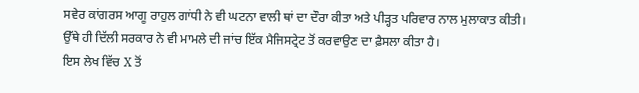ਸਵੇਰ ਕਾਂਗਰਸ ਆਗੂ ਰਾਹੁਲ ਗਾਂਧੀ ਨੇ ਵੀ ਘਟਨਾ ਵਾਲੀ ਥਾਂ ਦਾ ਦੌਰਾ ਕੀਤਾ ਅਤੇ ਪੀੜ੍ਹਤ ਪਰਿਵਾਰ ਨਾਲ ਮੁਲਾਕਾਤ ਕੀਤੀ।
ਉੱਥੇ ਹੀ ਦਿੱਲੀ ਸਰਕਾਰ ਨੇ ਵੀ ਮਾਮਲੇ ਦੀ ਜਾਂਚ ਇੱਕ ਮੈਜਿਸਟ੍ਰੇਟ ਤੋਂ ਕਰਵਾਉਣ ਦਾ ਫ਼ੈਸਲਾ ਕੀਤਾ ਹੈ।
ਇਸ ਲੇਖ ਵਿੱਚ X ਤੋਂ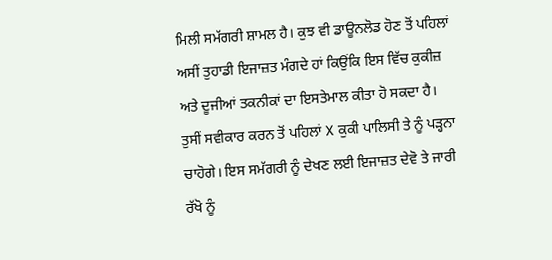ਮਿਲੀ ਸਮੱਗਰੀ ਸ਼ਾਮਲ ਹੈ। ਕੁਝ ਵੀ ਡਾਊਨਲੋਡ ਹੋਣ ਤੋਂ ਪਹਿਲਾਂ ਅਸੀਂ ਤੁਹਾਡੀ ਇਜਾਜ਼ਤ ਮੰਗਦੇ ਹਾਂ ਕਿਉਂਕਿ ਇਸ ਵਿੱਚ ਕੁਕੀਜ਼ ਅਤੇ ਦੂਜੀਆਂ ਤਕਨੀਕਾਂ ਦਾ ਇਸਤੇਮਾਲ ਕੀਤਾ ਹੋ ਸਕਦਾ ਹੈ। ਤੁਸੀਂ ਸਵੀਕਾਰ ਕਰਨ ਤੋਂ ਪਹਿਲਾਂ X ਕੁਕੀ ਪਾਲਿਸੀ ਤੇ ਨੂੰ ਪੜ੍ਹਨਾ ਚਾਹੋਗੇ। ਇਸ ਸਮੱਗਰੀ ਨੂੰ ਦੇਖਣ ਲਈ ਇਜਾਜ਼ਤ ਦੇਵੋ ਤੇ ਜਾਰੀ ਰੱਖੋ ਨੂੰ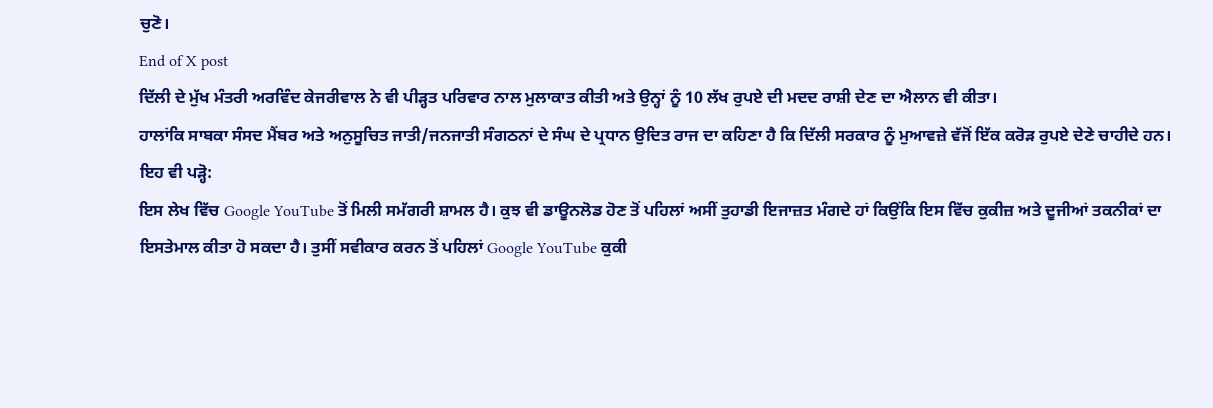ਚੁਣੋ।
End of X post
ਦਿੱਲੀ ਦੇ ਮੁੱਖ ਮੰਤਰੀ ਅਰਵਿੰਦ ਕੇਜਰੀਵਾਲ ਨੇ ਵੀ ਪੀੜ੍ਹਤ ਪਰਿਵਾਰ ਨਾਲ ਮੁਲਾਕਾਤ ਕੀਤੀ ਅਤੇ ਉਨ੍ਹਾਂ ਨੂੰ 10 ਲੱਖ ਰੁਪਏ ਦੀ ਮਦਦ ਰਾਸ਼ੀ ਦੇਣ ਦਾ ਐਲਾਨ ਵੀ ਕੀਤਾ।
ਹਾਲਾਂਕਿ ਸਾਬਕਾ ਸੰਸਦ ਮੈਂਬਰ ਅਤੇ ਅਨੁਸੂਚਿਤ ਜਾਤੀ/ਜਨਜਾਤੀ ਸੰਗਠਨਾਂ ਦੇ ਸੰਘ ਦੇ ਪ੍ਰਧਾਨ ਉਦਿਤ ਰਾਜ ਦਾ ਕਹਿਣਾ ਹੈ ਕਿ ਦਿੱਲੀ ਸਰਕਾਰ ਨੂੰ ਮੁਆਵਜ਼ੇ ਵੱਜੋਂ ਇੱਕ ਕਰੋੜ ਰੁਪਏ ਦੇਣੇ ਚਾਹੀਦੇ ਹਨ।
ਇਹ ਵੀ ਪੜ੍ਹੋ:
ਇਸ ਲੇਖ ਵਿੱਚ Google YouTube ਤੋਂ ਮਿਲੀ ਸਮੱਗਰੀ ਸ਼ਾਮਲ ਹੈ। ਕੁਝ ਵੀ ਡਾਊਨਲੋਡ ਹੋਣ ਤੋਂ ਪਹਿਲਾਂ ਅਸੀਂ ਤੁਹਾਡੀ ਇਜਾਜ਼ਤ ਮੰਗਦੇ ਹਾਂ ਕਿਉਂਕਿ ਇਸ ਵਿੱਚ ਕੁਕੀਜ਼ ਅਤੇ ਦੂਜੀਆਂ ਤਕਨੀਕਾਂ ਦਾ ਇਸਤੇਮਾਲ ਕੀਤਾ ਹੋ ਸਕਦਾ ਹੈ। ਤੁਸੀਂ ਸਵੀਕਾਰ ਕਰਨ ਤੋਂ ਪਹਿਲਾਂ Google YouTube ਕੁਕੀ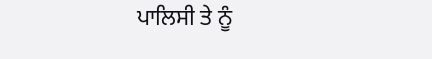ਪਾਲਿਸੀ ਤੇ ਨੂੰ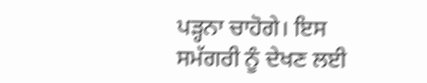ਪੜ੍ਹਨਾ ਚਾਹੋਗੇ। ਇਸ ਸਮੱਗਰੀ ਨੂੰ ਦੇਖਣ ਲਈ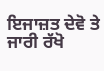ਇਜਾਜ਼ਤ ਦੇਵੋ ਤੇ ਜਾਰੀ ਰੱਖੋ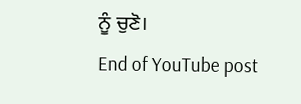ਨੂੰ ਚੁਣੋ।
End of YouTube post